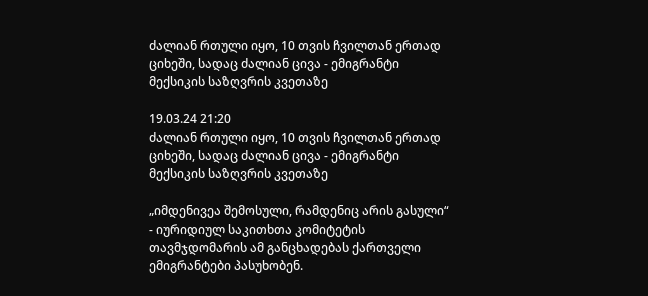ძალიან რთული იყო, 10 თვის ჩვილთან ერთად ციხეში, სადაც ძალიან ცივა - ემიგრანტი მექსიკის საზღვრის კვეთაზე

19.03.24 21:20
ძალიან რთული იყო, 10 თვის ჩვილთან ერთად ციხეში, სადაც ძალიან ცივა - ემიგრანტი მექსიკის საზღვრის კვეთაზე

„იმდენივეა შემოსული, რამდენიც არის გასული“ - იურიდიულ საკითხთა კომიტეტის თავმჯდომარის ამ განცხადებას ქართველი ემიგრანტები პასუხობენ.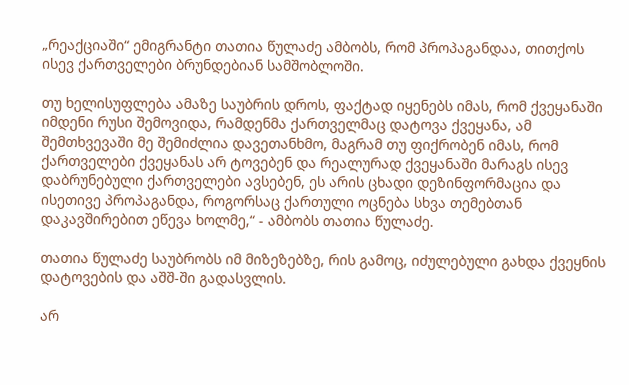„რეაქციაში“ ემიგრანტი თათია წულაძე ამბობს, რომ პროპაგანდაა, თითქოს ისევ ქართველები ბრუნდებიან სამშობლოში.

თუ ხელისუფლება ამაზე საუბრის დროს, ფაქტად იყენებს იმას, რომ ქვეყანაში იმდენი რუსი შემოვიდა, რამდენმა ქართველმაც დატოვა ქვეყანა, ამ შემთხვევაში მე შემიძლია დავეთანხმო, მაგრამ თუ ფიქრობენ იმას, რომ ქართველები ქვეყანას არ ტოვებენ და რეალურად ქვეყანაში მარაგს ისევ დაბრუნებული ქართველები ავსებენ, ეს არის ცხადი დეზინფორმაცია და ისეთივე პროპაგანდა, როგორსაც ქართული ოცნება სხვა თემებთან დაკავშირებით ეწევა ხოლმე,“ - ამბობს თათია წულაძე.

თათია წულაძე საუბრობს იმ მიზეზებზე, რის გამოც, იძულებული გახდა ქვეყნის დატოვების და აშშ-ში გადასვლის.

არ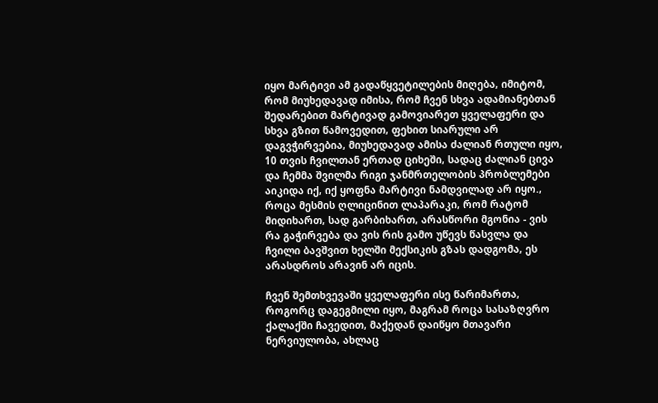იყო მარტივი ამ გადაწყვეტილების მიღება, იმიტომ, რომ მიუხედავად იმისა, რომ ჩვენ სხვა ადამიანებთან შედარებით მარტივად გამოვიარეთ ყველაფერი და სხვა გზით წამოვედით, ფეხით სიარული არ დაგვჭირვებია, მიუხედავად ამისა ძალიან რთული იყო, 10 თვის ჩვილთან ერთად ციხეში, სადაც ძალიან ცივა და ჩემმა შვილმა რიგი ჯანმრთელობის პრობლემები აიკიდა იქ, იქ ყოფნა მარტივი ნამდვილად არ იყო., როცა მესმის ღლიცინით ლაპარაკი, რომ რატომ მიდიხართ, სად გარბიხართ, არასწორი მგონია - ვის რა გაჭირვება და ვის რის გამო უწევს წასვლა და ჩვილი ბავშვით ხელში მექსიკის გზას დადგომა, ეს არასდროს არავინ არ იცის.

ჩვენ შემთხვევაში ყველაფერი ისე წარიმართა, როგორც დაგეგმილი იყო, მაგრამ როცა სასაზღვრო ქალაქში ჩავედით, მაქედან დაიწყო მთავარი ნერვიულობა, ახლაც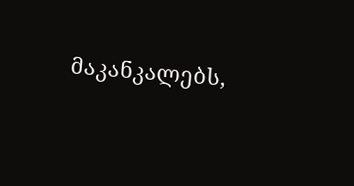მაკანკალებს,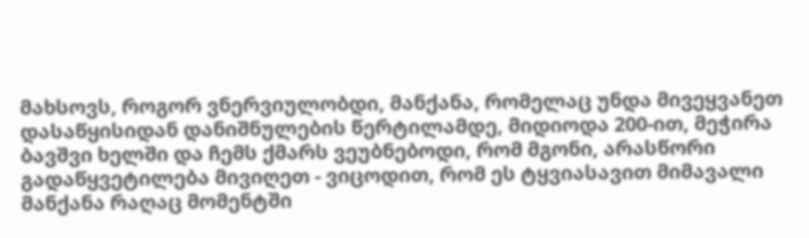მახსოვს, როგორ ვნერვიულობდი, მანქანა, რომელაც უნდა მივეყვანეთ დასაწყისიდან დანიშნულების წერტილამდე, მიდიოდა 200-ით, მეჭირა ბავშვი ხელში და ჩემს ქმარს ვეუბნებოდი, რომ მგონი, არასწორი გადაწყვეტილება მივიღეთ - ვიცოდით, რომ ეს ტყვიასავით მიმავალი მანქანა რაღაც მომენტში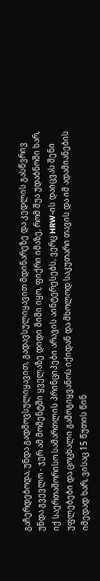გაჩერდებოდა, უნდა გადმოვსულიყავით, გადავსულიყავით მდინარეზე და კედლის გასწვრივ უნდა გვევლო - ჯერ ამ მომენტში ყველაზე დიდი შიში იყო, ფიქრი იმაზე, რომ შუა უდაბნოში ხარ, იქ საერთაშორისო სამართლის პრინციპები არავის აინტერესებს, ვერც HRW-ის დაიცვას შენი უფლებები და ცოცხალი გამოგიყვანოს იქიდან და მხოლოდ საკუთარი თავის და იმ ადამიანების იმედად ხარ, ვისაც 15 წუთის წინ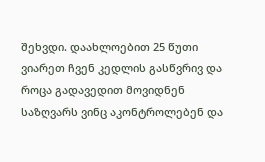შეხვდი. დაახლოებით 25 წუთი ვიარეთ ჩვენ კედლის გასწვრივ და როცა გადავედით მოვიდნენ საზღვარს ვინც აკონტროლებენ და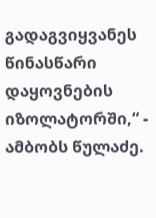გადაგვიყვანეს წინასწარი დაყოვნების იზოლატორში,“ - ამბობს წულაძე.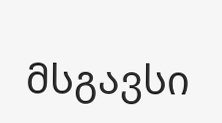მსგავსი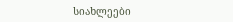სიახლეები